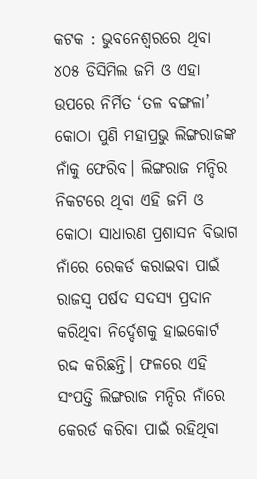କଟକ : ଭୁବନେଶ୍ୱରରେ ଥିବା ୪୦୫ ଡିସିମିଲ ଜମି ଓ ଏହା ଉପରେ ନିର୍ମିତ ‘ତଳ ବଙ୍ଗଳା’ କୋଠା ପୁଣି ମହାପ୍ରଭୁ ଲିଙ୍ଗରାଜଙ୍କ ନାଁକୁ ଫେରିବ। ଲିଙ୍ଗରାଜ ମନ୍ଦିର ନିକଟରେ ଥିବା ଏହି ଜମି ଓ କୋଠା ସାଧାରଣ ପ୍ରଶାସନ ବିଭାଗ ନାଁରେ ରେକର୍ଡ କରାଇବା ପାଇଁ ରାଜସ୍ୱ ପର୍ଷଦ ସଦସ୍ୟ ପ୍ରଦାନ କରିଥିବା ନିର୍ଦ୍ଦେଶକୁ ହାଇକୋର୍ଟ ରଦ୍ଦ କରିଛନ୍ତି। ଫଳରେ ଏହି ସଂପତ୍ତି ଲିଙ୍ଗରାଜ ମନ୍ଦିର ନାଁରେ କେରର୍ଡ କରିବା ପାଇଁ ରହିଥିବା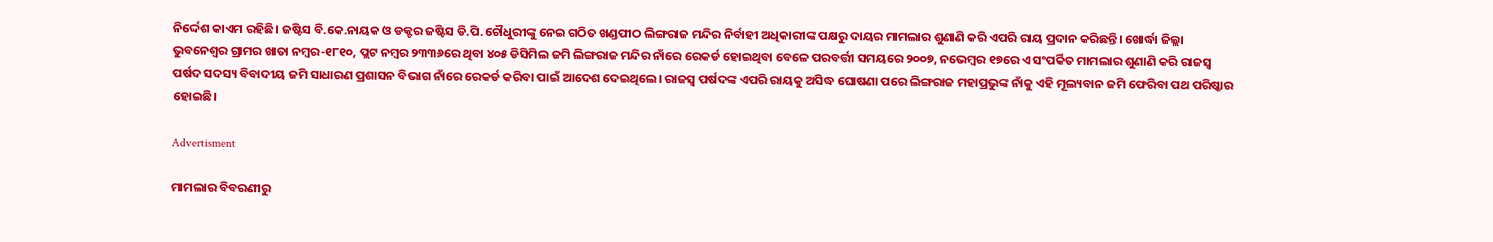ନିର୍ଦ୍ଦେଶ କାଏମ ରହିଛି। ଜଷ୍ଟିସ ବି.କେ.ନାୟକ ଓ ଡକ୍ଟର ଜଷ୍ଟିସ ଡି.ପି.ଚୌଧୁରୀଙ୍କୁ ନେଇ ଗଠିତ ଖଣ୍ଡପୀଠ ଲିଙ୍ଗରାଜ ମନ୍ଦିର ନିର୍ବାହୀ ଅଧିକାରୀଙ୍କ ପକ୍ଷରୁ ଦାୟର ମାମଲାର ଶୁଣାଣି କରି ଏପରି ରାୟ ପ୍ରଦାନ କରିଛନ୍ତି। ଖୋର୍ଦ୍ଧା ଜିଲ୍ଲା ଭୁବନେଶ୍ୱର ଗ୍ରାମର ଖାତା ନମ୍ବର-୧୮୧୦, ପ୍ଲଟ ନମ୍ବର ୨୩୩୬ରେ ଥିବା ୪୦୫ ଡିସିମିଲ ଜମି ଲିଙ୍ଗରାଜ ମନ୍ଦିର ନାଁରେ ରେକର୍ଡ ହୋଇଥିବା ବେଳେ ପରବର୍ତ୍ତୀ ସମୟରେ ୨୦୦୭, ନଭେମ୍ବର ୧୭ରେ ଏ ସଂପର୍କିତ ମାମଲାର ଶୁଣାଣି କରି ରାଜସ୍ୱ ପର୍ଷଦ ସଦସ୍ୟ ବିବାଦୀୟ ଜମି ସାଧାରଣ ପ୍ରଶାସନ ବିଭାଗ ନାଁରେ ରେକର୍ଡ କରିବା ପାଇଁ ଆଦେଶ ଦେଇଥିଲେ। ରାଜସ୍ୱ ପର୍ଷଦଙ୍କ ଏପରି ରାୟକୁ ଅସିଦ୍ଧ ଘୋଷଣା ପରେ ଲିଙ୍ଗରାଜ ମହାପ୍ରଭୁଙ୍କ ନାଁକୁ ଏହି ମୂଲ୍ୟବାନ ଜମି ଫେରିବା ପଥ ପରିଷ୍କାର ହୋଇଛି।

Advertisment

ମାମଲାର ବିବରଣୀରୁ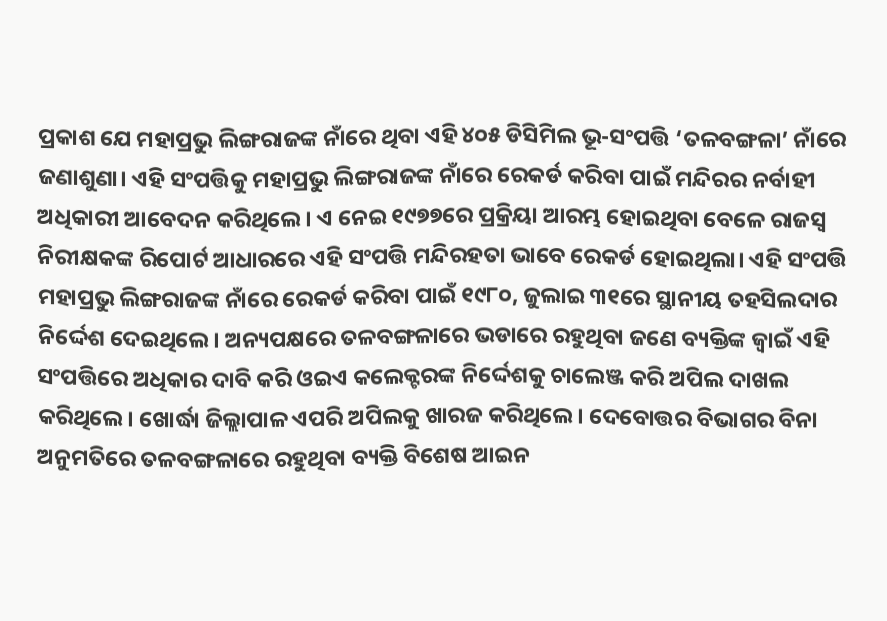ପ୍ରକାଶ ଯେ ମହାପ୍ରଭୁ ଲିଙ୍ଗରାଜଙ୍କ ନାଁରେ ଥିବା ଏହି ୪୦୫ ଡିସିମିଲ ଭୂ-ସଂପତ୍ତି ‘ତଳବଙ୍ଗଳା’ ନାଁରେ ଜଣାଶୁଣା। ଏହି ସଂପତ୍ତିକୁ ମହାପ୍ରଭୁ ଲିଙ୍ଗରାଜଙ୍କ ନାଁରେ ରେକର୍ଡ କରିବା ପାଇଁ ମନ୍ଦିରର ନର୍ବାହୀ ଅଧିକାରୀ ଆବେଦନ କରିଥିଲେ। ଏ ନେଇ ୧୯୭୭ରେ ପ୍ରକ୍ରିୟା ଆରମ୍ଭ ହୋଇଥିବା ବେଳେ ରାଜସ୍ୱ ନିରୀକ୍ଷକଙ୍କ ରିପୋର୍ଟ ଆଧାରରେ ଏହି ସଂପତ୍ତି ମନ୍ଦିରହତା ଭାବେ ରେକର୍ଡ ହୋଇଥିଲା। ଏହି ସଂପତ୍ତି ମହାପ୍ରଭୁ ଲିଙ୍ଗରାଜଙ୍କ ନାଁରେ ରେକର୍ଡ କରିବା ପାଇଁ ୧୯୮୦, ଜୁଲାଇ ୩୧ରେ ସ୍ଥାନୀୟ ତହସିଲଦାର ନିର୍ଦ୍ଦେଶ ଦେଇଥିଲେ। ଅନ୍ୟପକ୍ଷରେ ତଳବଙ୍ଗଳାରେ ଭଡାରେ ରହୁଥିବା ଜଣେ ବ୍ୟକ୍ତିଙ୍କ ଜ୍ୱାଇଁ ଏହି ସଂପତ୍ତିରେ ଅଧିକାର ଦାବି କରି ଓଇଏ କଲେକ୍ଟରଙ୍କ ନିର୍ଦ୍ଦେଶକୁ ଚାଲେଞ୍ଜ କରି ଅପିଲ ଦାଖଲ କରିଥିଲେ। ଖୋର୍ଦ୍ଧା ଜିଲ୍ଲାପାଳ ଏପରି ଅପିଲକୁ ଖାରଜ କରିଥିଲେ। ଦେବୋତ୍ତର ବିଭାଗର ବିନା ଅନୁମତିରେ ତଳବଙ୍ଗଳାରେ ରହୁଥିବା ବ୍ୟକ୍ତି ବିଶେଷ ଆଇନ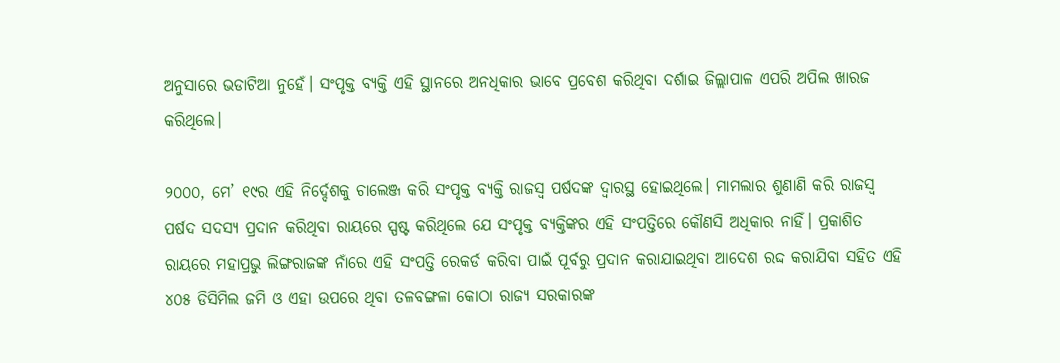ଅନୁସାରେ ଭଡାଟିଆ ନୁହେଁ। ସଂପୃକ୍ତ ବ୍ୟକ୍ତି ଏହି ସ୍ଥାନରେ ଅନଧିକାର ଭାବେ ପ୍ରବେଶ କରିଥିବା ଦର୍ଶାଇ ଜିଲ୍ଲାପାଳ ଏପରି ଅପିଲ ଖାରଜ କରିଥିଲେ।

୨୦୦୦, ମେ’ ୧୯ର ଏହି ନିର୍ଦ୍ଦେଶକୁ ଚାଲେଞ୍ଜ କରି ସଂପୃକ୍ତ ବ୍ୟକ୍ତି ରାଜସ୍ୱ ପର୍ଷଦଙ୍କ ଦ୍ୱାରସ୍ଥ ହୋଇଥିଲେ। ମାମଲାର ଶୁଣାଣି କରି ରାଜସ୍ୱ ପର୍ଷଦ ସଦସ୍ୟ ପ୍ରଦାନ କରିଥିବା ରାୟରେ ସ୍ପଷ୍ଟ କରିଥିଲେ ଯେ ସଂପୃକ୍ତ ବ୍ୟକ୍ତିଙ୍କର ଏହି ସଂପତ୍ତିରେ କୌଣସି ଅଧିକାର ନାହିଁ। ପ୍ରକାଶିତ ରାୟରେ ମହାପ୍ରଭୁ ଲିଙ୍ଗରାଜଙ୍କ ନାଁରେ ଏହି ସଂପତ୍ତି ରେକର୍ଡ କରିବା ପାଇଁ ପୂର୍ବରୁ ପ୍ରଦାନ କରାଯାଇଥିବା ଆଦେଶ ରଦ୍ଦ କରାଯିବା ସହିତ ଏହି ୪୦୫ ଡିସିମିଲ ଜମି ଓ ଏହା ଉପରେ ଥିବା ତଳବଙ୍ଗଳା କୋଠା ରାଜ୍ୟ ସରକାରଙ୍କ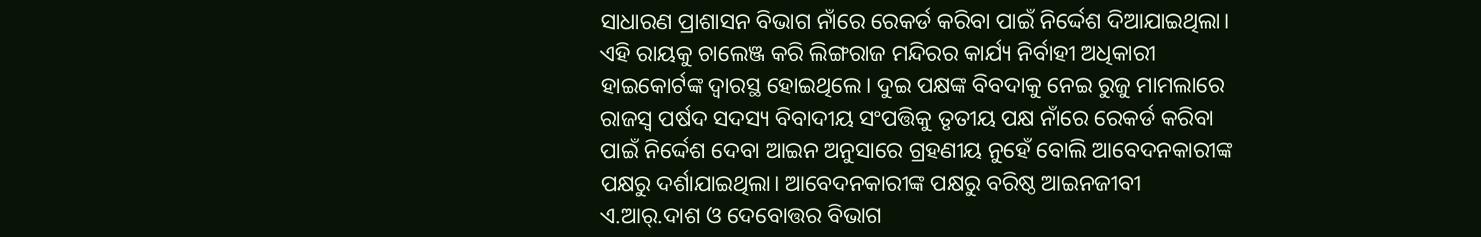ସାଧାରଣ ପ୍ରାଶାସନ ବିଭାଗ ନାଁରେ ରେକର୍ଡ କରିବା ପାଇଁ ନିର୍ଦ୍ଦେଶ ଦିଆଯାଇଥିଲା। ଏହି ରାୟକୁ ଚାଲେଞ୍ଜ କରି ଲିଙ୍ଗରାଜ ମନ୍ଦିରର କାର୍ଯ୍ୟ ନିର୍ବାହୀ ଅଧିକାରୀ ହାଇକୋର୍ଟଙ୍କ ଦ୍ୱାରସ୍ଥ ହୋଇଥିଲେ। ଦୁଇ ପକ୍ଷଙ୍କ ବିବଦାକୁ ନେଇ ରୁଜୁ ମାମଲାରେ ରାଜସ୍ୱ ପର୍ଷଦ ସଦସ୍ୟ ବିବାଦୀୟ ସଂପତ୍ତିକୁ ତୃତୀୟ ପକ୍ଷ ନାଁରେ ରେକର୍ଡ କରିବା ପାଇଁ ନିର୍ଦ୍ଦେଶ ଦେବା ଆଇନ ଅନୁସାରେ ଗ୍ରହଣୀୟ ନୁହେଁ ବୋଲି ଆବେଦନକାରୀଙ୍କ ପକ୍ଷରୁ ଦର୍ଶାଯାଇଥିଲା। ଆବେଦନକାରୀଙ୍କ ପକ୍ଷରୁ ବରିଷ୍ଠ ଆଇନଜୀବୀ ଏ.ଆର୍‌.ଦାଶ ଓ ଦେବୋତ୍ତର ବିଭାଗ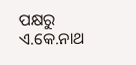ପକ୍ଷରୁ ଏ.କେ.ନାଥ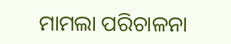ମାମଲା ପରିଚାଳନା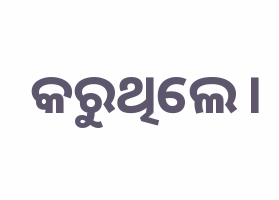କରୁଥିଲେ।